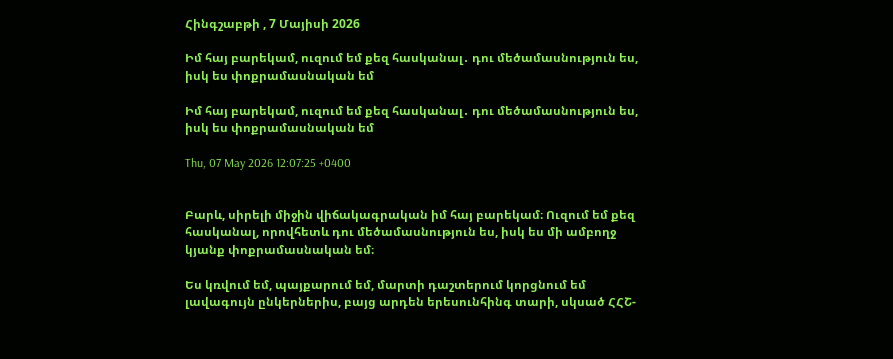Հինգշաբթի , 7 Մայիսի 2026

Իմ հայ բարեկամ, ուզում եմ քեզ հասկանալ․ դու մեծամասնություն ես, իսկ ես փոքրամասնական եմ

Իմ հայ բարեկամ, ուզում եմ քեզ հասկանալ․ դու մեծամասնություն ես, իսկ ես փոքրամասնական եմ

Thu, 07 May 2026 12:07:25 +0400


Բարև, սիրելի միջին վիճակագրական իմ հայ բարեկամ։ Ուզում եմ քեզ հասկանալ, որովհետև դու մեծամասնություն ես, իսկ ես մի ամբողջ կյանք փոքրամասնական եմ։

Ես կռվում եմ, պայքարում եմ, մարտի դաշտերում կորցնում եմ լավագույն ընկերներիս, բայց արդեն երեսունհինգ տարի, սկսած ՀՀՇ-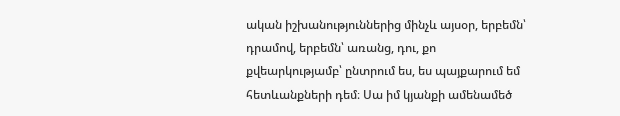ական իշխանություններից մինչև այսօր, երբեմն՝ դրամով, երբեմն՝ առանց, դու, քո քվեարկությամբ՝ ընտրում ես, ես պայքարում եմ հետևանքների դեմ։ Սա իմ կյանքի ամենամեծ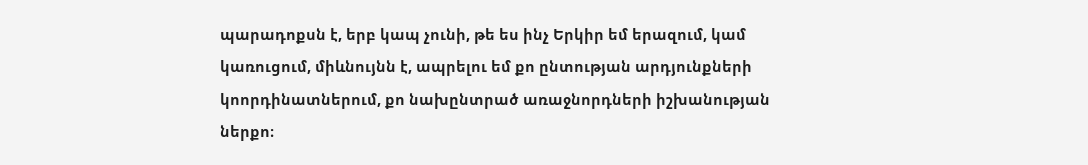պարադոքսն է, երբ կապ չունի, թե ես ինչ Երկիր եմ երազում, կամ կառուցում, միևնույնն է, ապրելու եմ քո ընտության արդյունքների կոորդինատներում, քո նախընտրած առաջնորդների իշխանության ներքո։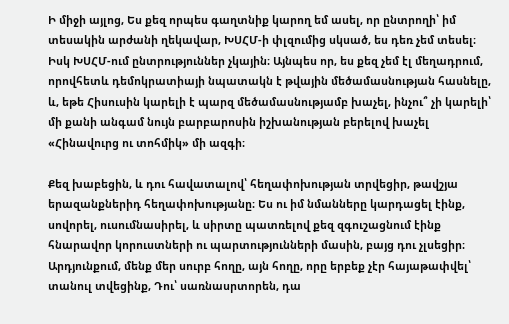Ի միջի այլոց, Ես քեզ որպես գաղտնիք կարող եմ ասել, որ ընտրողի՝ իմ տեսակին արժանի ղեկավար, ԽՍՀՄ-ի փլզումից սկսած, ես դեռ չեմ տեսել։ Իսկ ԽՍՀՄ-ում ընտրություններ չկային։ Այնպես որ, ես քեզ չեմ էլ մեղադրում, որովհետև դեմոկրատիայի նպատակն է թվային մեծամասնության հասնելը, և, եթե Հիսուսին կարելի է պարզ մեծամասնությամբ խաչել, ինչու՞ չի կարելի՝ մի քանի անգամ նույն բարբարոսին իշխանության բերելով խաչել «Հինավուրց ու տոհմիկ» մի ազգի։

Քեզ խաբեցին, և դու հավատալով՝ հեղափոխության տրվեցիր, թավշյա երազանքներիդ հեղափոխությանը։ Ես ու իմ նմանները կարդացել էինք, սովորել, ուսումնասիրել, և սիրտը պատռելով քեզ զգուշացնում էինք հնարավոր կորուստների ու պարտությունների մասին, բայց դու չլսեցիր։ Արդյունքում, մենք մեր սուրբ հողը, այն հողը, որը երբեք չէր հայաթափվել՝ տանուլ տվեցինք, Դու՝ սառնասրտորեն, դա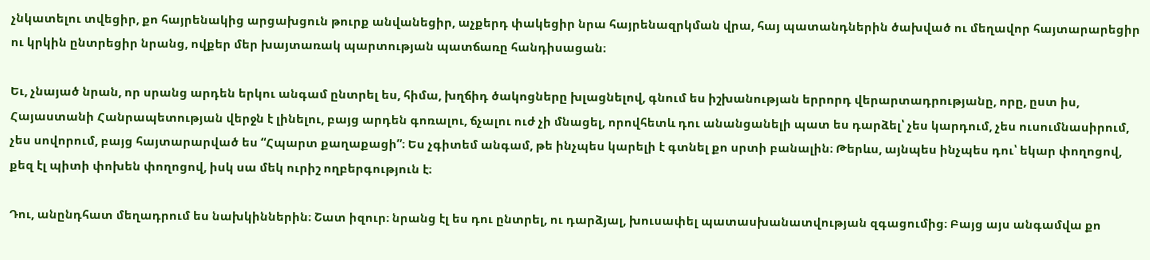չնկատելու տվեցիր, քո հայրենակից արցախցուն թուրք անվանեցիր, աչքերդ փակեցիր նրա հայրենազրկման վրա, հայ պատանդներին ծախված ու մեղավոր հայտարարեցիր ու կրկին ընտրեցիր նրանց, ովքեր մեր խայտառակ պարտության պատճառը հանդիսացան։

Եւ, չնայած նրան, որ սրանց արդեն երկու անգամ ընտրել ես, հիմա, խղճիդ ծակոցները խլացնելով, գնում ես իշխանության երրորդ վերարտադրությանը, որը, ըստ իս, Հայաստանի Հանրապետության վերջն է լինելու, բայց արդեն գոռալու, ճչալու ուժ չի մնացել, որովհետև դու անանցանելի պատ ես դարձել՝ չես կարդում, չես ուսումնասիրում, չես սովորում, բայց հայտարարված ես “Հպարտ քաղաքացի”։ Ես չգիտեմ անգամ, թե ինչպես կարելի է գտնել քո սրտի բանալին։ Թերևս, այնպես ինչպես դու՝ եկար փողոցով, քեզ էլ պիտի փոխեն փողոցով, իսկ սա մեկ ուրիշ ողբերգություն է։

Դու, անընդհատ մեղադրում ես նախկիններին։ Շատ իզուր։ նրանց էլ ես դու ընտրել, ու դարձյալ, խուսափել պատասխանատվության զգացումից։ Բայց այս անգամվա քո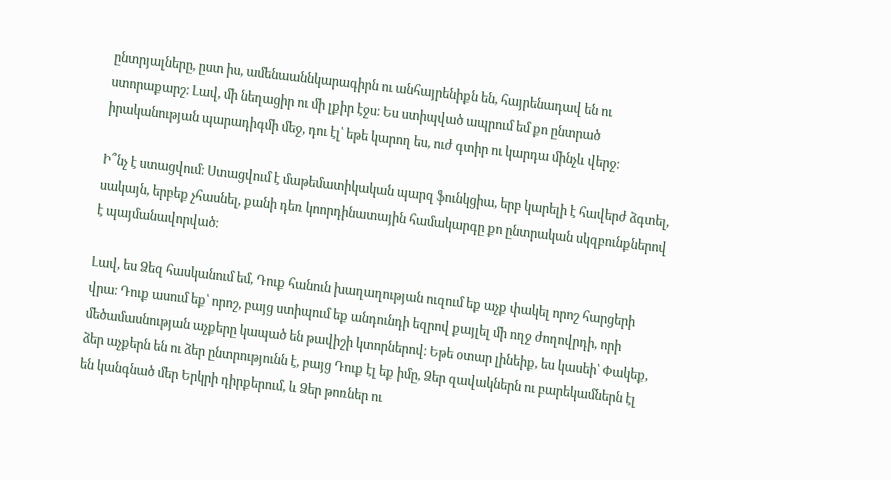ընտրյալները, ըստ իս, ամենաաննկարագիրն ու անհայրենիքն են, հայրենադավ են ու ստորաքարշ։ Լավ, մի նեղացիր ու մի լքիր էջս։ Ես ստիպված ապրում եմ քո ընտրած իրականության պարադիգմի մեջ, դու էլ՝ եթե կարող ես, ուժ գտիր ու կարդա մինչև վերջ։

Ի՞նչ է ստացվում։ Ստացվում է մաթեմատիկական պարզ ֆունկցիա, երբ կարելի է հավերժ ձգտել, սակայն, երբեք չհասնել, քանի դեռ կոորդինատային համակարգը քո ընտրական սկզբունքներով է պայմանավորված։

Լավ, ես Ձեզ հասկանում եմ, Դուք հանուն խաղաղության ուզում եք աչք փակել որոշ հարցերի վրա։ Դուք ասում եք՝ որոշ, բայց ստիպում եք անդունդի եզրով քայլել մի ողջ ժողովրդի, որի մեծամասնության աչքերը կապած են թավիշի կտորներով։ Եթե օտար լինեիք, ես կասեի՝ Փակեք, ձեր աչքերն են ու ձեր ընտրությունն է, բայց Դուք էլ եք իմը, Ձեր զավակներն ու բարեկամներն էլ են կանգնած մեր Երկրի դիրքերում, և Ձեր թոռներ ու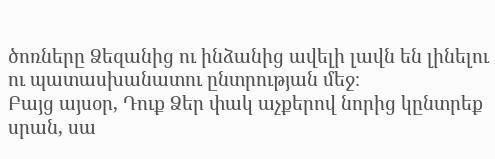ծոռները Ձեզանից ու ինձանից ավելի լավն են լինելու ու պատասխանատու ընտրության մեջ։
Բայց այսօր, Դուք Ձեր փակ աչքերով նորից կընտրեք սրան, սա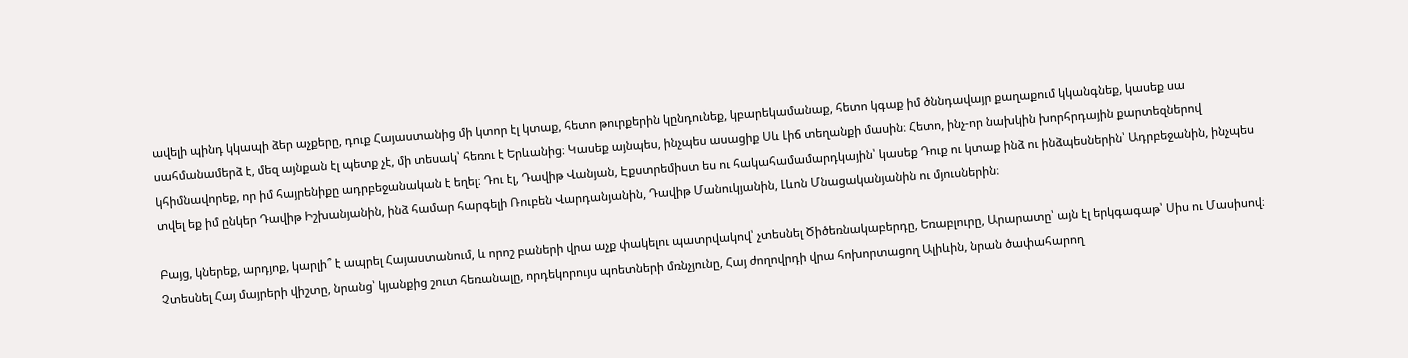ավելի պինդ կկապի ձեր աչքերը, դուք Հայաստանից մի կտոր էլ կտաք, հետո թուրքերին կընդունեք, կբարեկամանաք, հետո կգաք իմ ծննդավայր քաղաքում կկանգնեք, կասեք սա սահմանամերձ է, մեզ այնքան էլ պետք չէ, մի տեսակ՝ հեռու է Երևանից։ Կասեք այնպես, ինչպես ասացիք Սև Լիճ տեղանքի մասին։ Հետո, ինչ-որ նախկին խորհրդային քարտեզներով կհիմնավորեք, որ իմ հայրենիքը ադրբեջանական է եղել։ Դու էլ, Դավիթ Վանյան, Էքստրեմիստ ես ու հակահամամարդկային՝ կասեք Դուք ու կտաք ինձ ու ինձպեսներին՝ Ադրբեջանին, ինչպես տվել եք իմ ընկեր Դավիթ Իշխանյանին, ինձ համար հարգելի Ռուբեն Վարդանյանին, Դավիթ Մանուկյանին, Լևոն Մնացականյանին ու մյուսներին։

Բայց, կներեք, արդյոք, կարլի՞ է ապրել Հայաստանում, և որոշ բաների վրա աչք փակելու պատրվակով՝ չտեսնել Ծիծեռնակաբերդը, Եռաբլուրը, Արարատը՝ այն էլ երկգագաթ՝ Սիս ու Մասիսով։ Չտեսնել Հայ մայրերի վիշտը, նրանց՝ կյանքից շուտ հեռանալը, որդեկորույս պոետների մռնչյունը, Հայ ժողովրդի վրա հոխորտացող Ալիևին, նրան ծափահարող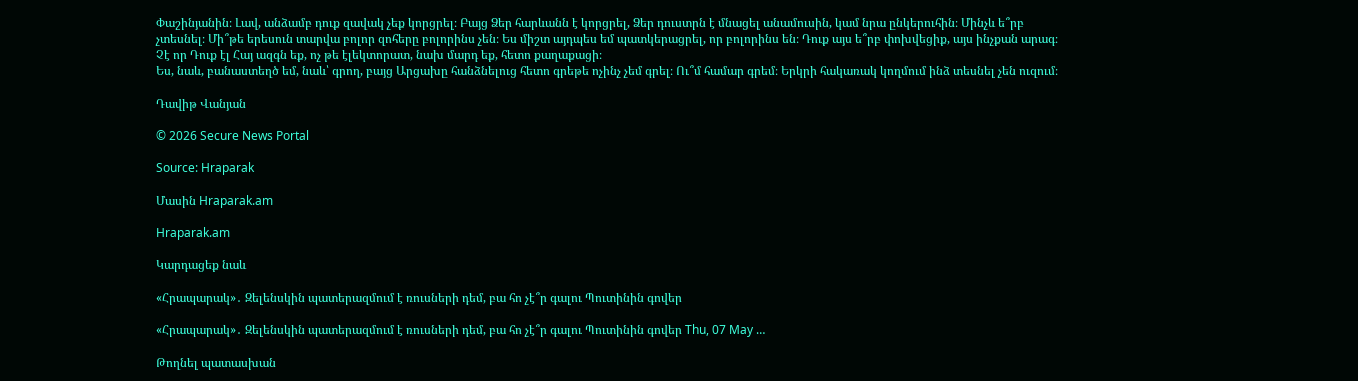Փաշինյանին։ Լավ, անձամբ դուք զավակ չեք կորցրել։ Բայց Ձեր հարևանն է կորցրել, Ձեր դուստրն է մնացել անամուսին, կամ նրա ընկերուհին։ Մինչև ե՞րբ չտեսնել։ Մի՞թե երեսուն տարվա բոլոր զոհերը բոլորինս չեն։ Ես միշտ այդպես եմ պատկերացրել, որ բոլորինս են։ Դուք այս ե՞րբ փոխվեցիք, այս ինչքան արագ։ Չէ որ Դուք էլ Հայ ազգն եք, ոչ թե էլեկտորատ, նախ մարդ եք, հետո քաղաքացի։
Ես, նաև, բանաստեղծ եմ, նաև՝ գրող, բայց Արցախը հանձնելուց հետո գրեթե ոչինչ չեմ գրել։ Ու՞մ համար գրեմ։ Երկրի հակառակ կողմում ինձ տեսնել չեն ուզում։

Դավիթ Վանյան

© 2026 Secure News Portal

Source: Hraparak

Մասին Hraparak.am

Hraparak.am

Կարդացեք նաև

«Հրապարակ»․ Զելենսկին պատերազմում է ռուսների դեմ, բա հո չէ՞ր գալու Պուտինին գովեր

«Հրապարակ»․ Զելենսկին պատերազմում է ռուսների դեմ, բա հո չէ՞ր գալու Պուտինին գովեր Thu, 07 May …

Թողնել պատասխան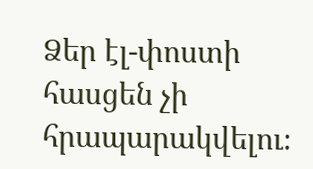Ձեր էլ-փոստի հասցեն չի հրապարակվելու։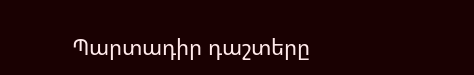Պարտադիր դաշտերը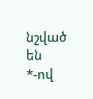նշված են *-ով